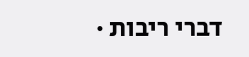דברי ריבות ·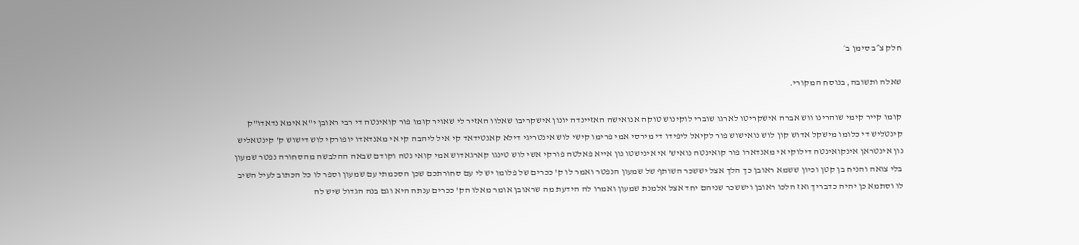חלק צ״ב סימן ב׳

שאלה ותשובה, בנוסח המקורי.

קומו קייר קימי שוהרינו ווש אברה אישקריטו לארגו שוברי לוקינוש טוקה אנואישה האזיינדה יונון אישקריבו שאלוו האזיר לי שאויר קומו פור קואינטה די רבי ראובן י"א אימא נדאדו"ק קינטליש די כלומו מישקל אדוש קון לוש נואישוש פור לקיאל ליפידו די מירסי אמי פרימו קישי לוש אינטריגי דילא קאנטידאד קי איל ליהבה קי אי מאנדאדו יופורקי לוש דישוש ק' קינטאליש נון אינטראן אינקואינטה דילוקי אי מאנדארו פור קואינטה נואיש' אי אינישטו נון אייא פאלטה פורקי אשי לוש טינגו קארגאדוש אמי קואי נטה וקודם שבאה ההלבשה מהסחורה נפטר שמעון בלי צואה והניח בן קטן וכיון ששמא ראובן כך הלך אצל יששכר השותף של שמעון הנפטר ואמר לו ק' ככרים של פלומו יש לי עם סחורתכם שכן הסכמתי עם שמעון וספר לו כל הכתוב לעיל השיב לו וסתמא כן יהיה כדבריך ואז הלכו ראובן ויששכר שניהם יחד אצל אלמנת שמעון ואמרו לה הידעת מה שראובן אומר מאלו הק' ככרים ענתה היא וגם בנה הגדול שיש לה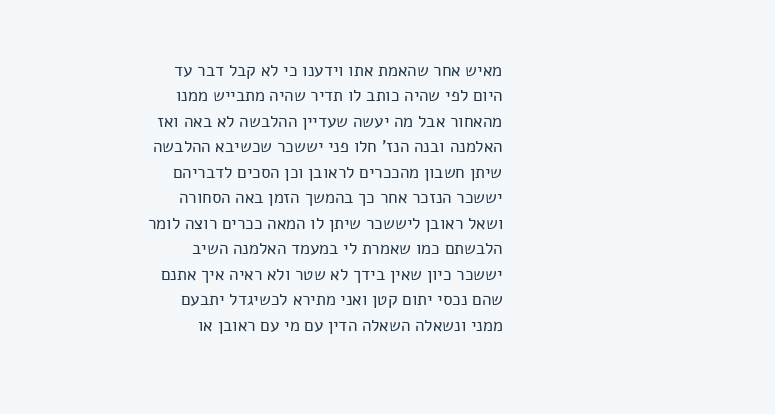מאיש אחר שהאמת אתו וידענו כי לא קבל דבר עד היום לפי שהיה כותב לו תדיר שהיה מתבייש ממנו מהאחור אבל מה יעשה שעדיין ההלבשה לא באה ואז האלמנה ובנה הנז' חלו פני יששכר שכשיבא ההלבשה שיתן חשבון מהככרים לראובן וכן הסכים לדבריהם יששכר הנזכר אחר כך בהמשך הזמן באה הסחורה ושאל ראובן ליששכר שיתן לו המאה ככרים רוצה לומר הלבשתם כמו שאמרת לי במעמד האלמנה השיב יששכר כיון שאין בידך לא שטר ולא ראיה איך אתנם שהם נכסי יתום קטן ואני מתירא לכשיגדל יתבעם ממני ונשאלה השאלה הדין עם מי עם ראובן או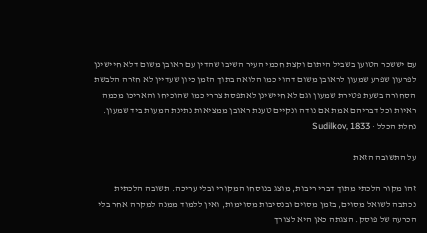עם יששכר הטוען בשביל היתום וקצת חכמי העיר השיבו שהדין עם ראובן משום דלא חיישינן לפרעון שפרע שמעון לראובן משום דהוי כמו הלואה בתוך הזמן כיון שעדיין לא חזרה הלבשת הסחורה בשעת פטירת שמעון וגם לא חיישינן לאתפסת צררי כמו שהוכיחו והאריכו מכמה ראיות וכל דבריהם אמת אם נודה ונקיים טענת ראובן ממציאות נתינת המעות ביד שמעון.
נחלת הכלל · Sudilkov, 1833

על התשובה הזאת

זהו מקור הלכתי מתוך דברי ריבות, מוצג בנוסחו המקורי ובלי עריכה. תשובה הלכתית נכתבה לשואל מסוים, בזמן מסוים ובנסיבות מסוימות, ואין ללמוד ממנה למקרה אחר בלי הכרעה של פוסק. הצגתה כאן היא לצורך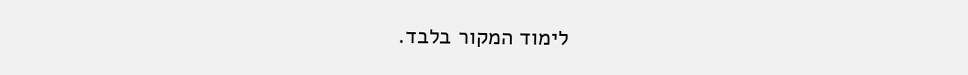לימוד המקור בלבד.